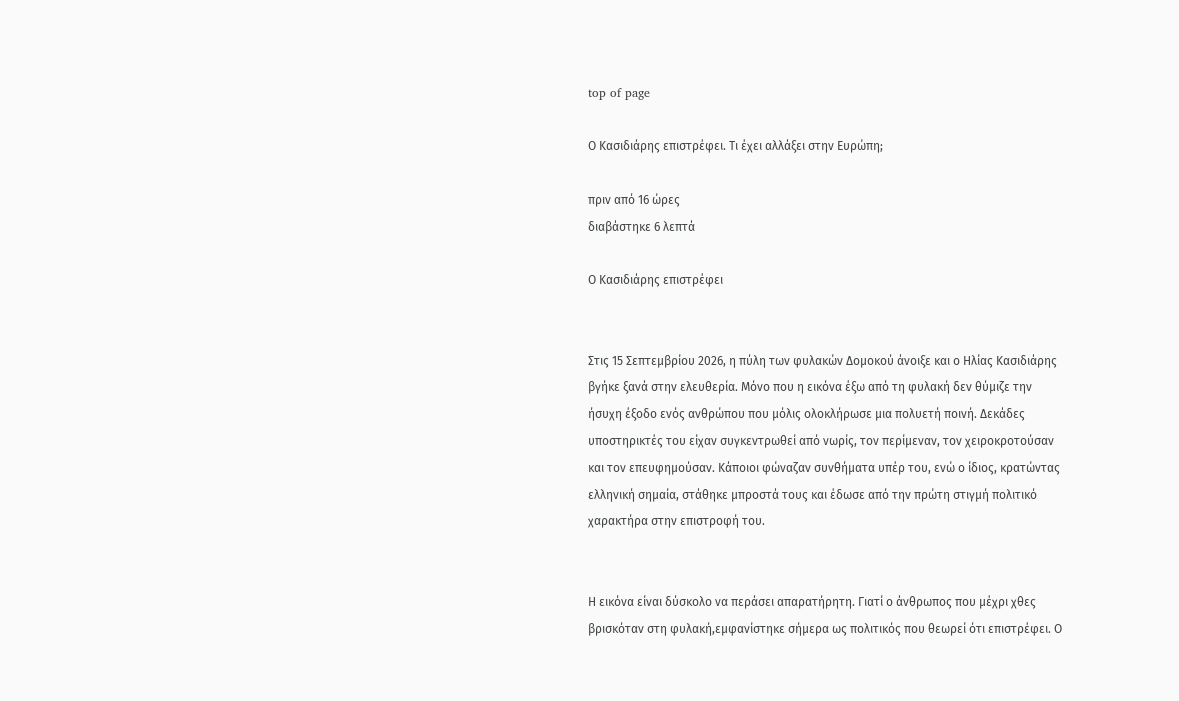top of page

Ο Κασιδιάρης επιστρέφει. Τι έχει αλλάξει στην Ευρώπη;

πριν από 16 ώρες
διαβάστηκε 6 λεπτά

Ο Κασιδιάρης επιστρέφει


Στις 15 Σεπτεμβρίου 2026, η πύλη των φυλακών Δομοκού άνοιξε και ο Ηλίας Κασιδιάρης βγήκε ξανά στην ελευθερία. Μόνο που η εικόνα έξω από τη φυλακή δεν θύμιζε την ήσυχη έξοδο ενός ανθρώπου που μόλις ολοκλήρωσε μια πολυετή ποινή. Δεκάδες υποστηρικτές του είχαν συγκεντρωθεί από νωρίς, τον περίμεναν, τον χειροκροτούσαν και τον επευφημούσαν. Κάποιοι φώναζαν συνθήματα υπέρ του, ενώ ο ίδιος, κρατώντας ελληνική σημαία, στάθηκε μπροστά τους και έδωσε από την πρώτη στιγμή πολιτικό χαρακτήρα στην επιστροφή του.


Η εικόνα είναι δύσκολο να περάσει απαρατήρητη. Γιατί ο άνθρωπος που μέχρι χθες βρισκόταν στη φυλακή,εμφανίστηκε σήμερα ως πολιτικός που θεωρεί ότι επιστρέφει. Ο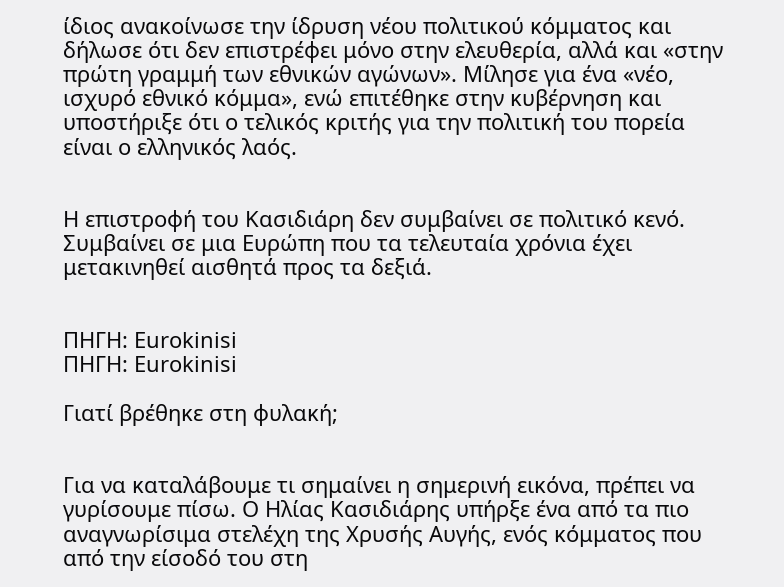ίδιος ανακοίνωσε την ίδρυση νέου πολιτικού κόμματος και δήλωσε ότι δεν επιστρέφει μόνο στην ελευθερία, αλλά και «στην πρώτη γραμμή των εθνικών αγώνων». Μίλησε για ένα «νέο, ισχυρό εθνικό κόμμα», ενώ επιτέθηκε στην κυβέρνηση και υποστήριξε ότι ο τελικός κριτής για την πολιτική του πορεία είναι ο ελληνικός λαός.


Η επιστροφή του Κασιδιάρη δεν συμβαίνει σε πολιτικό κενό. Συμβαίνει σε μια Ευρώπη που τα τελευταία χρόνια έχει μετακινηθεί αισθητά προς τα δεξιά.


ΠΗΓΗ: Eurokinisi
ΠΗΓΗ: Eurokinisi

Γιατί βρέθηκε στη φυλακή;


Για να καταλάβουμε τι σημαίνει η σημερινή εικόνα, πρέπει να γυρίσουμε πίσω. Ο Ηλίας Κασιδιάρης υπήρξε ένα από τα πιο αναγνωρίσιμα στελέχη της Χρυσής Αυγής, ενός κόμματος που από την είσοδό του στη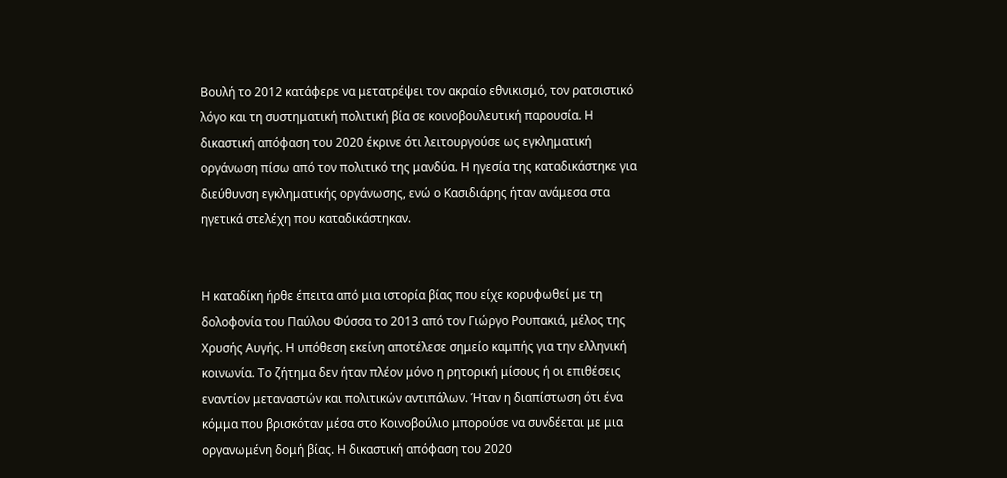Βουλή το 2012 κατάφερε να μετατρέψει τον ακραίο εθνικισμό, τον ρατσιστικό λόγο και τη συστηματική πολιτική βία σε κοινοβουλευτική παρουσία. Η δικαστική απόφαση του 2020 έκρινε ότι λειτουργούσε ως εγκληματική οργάνωση πίσω από τον πολιτικό της μανδύα. Η ηγεσία της καταδικάστηκε για διεύθυνση εγκληματικής οργάνωσης, ενώ ο Κασιδιάρης ήταν ανάμεσα στα ηγετικά στελέχη που καταδικάστηκαν.


Η καταδίκη ήρθε έπειτα από μια ιστορία βίας που είχε κορυφωθεί με τη δολοφονία του Παύλου Φύσσα το 2013 από τον Γιώργο Ρουπακιά, μέλος της Χρυσής Αυγής. Η υπόθεση εκείνη αποτέλεσε σημείο καμπής για την ελληνική κοινωνία. Το ζήτημα δεν ήταν πλέον μόνο η ρητορική μίσους ή οι επιθέσεις εναντίον μεταναστών και πολιτικών αντιπάλων. Ήταν η διαπίστωση ότι ένα κόμμα που βρισκόταν μέσα στο Κοινοβούλιο μπορούσε να συνδέεται με μια οργανωμένη δομή βίας. Η δικαστική απόφαση του 2020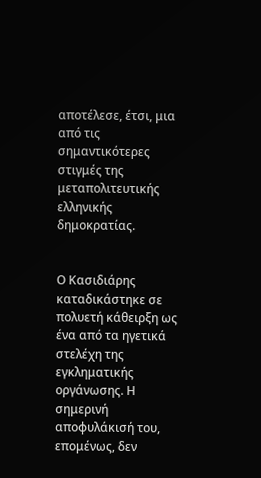αποτέλεσε, έτσι, μια από τις σημαντικότερες στιγμές της μεταπολιτευτικής ελληνικής δημοκρατίας.


Ο Κασιδιάρης καταδικάστηκε σε πολυετή κάθειρξη ως ένα από τα ηγετικά στελέχη της εγκληματικής οργάνωσης. Η σημερινή αποφυλάκισή του, επομένως, δεν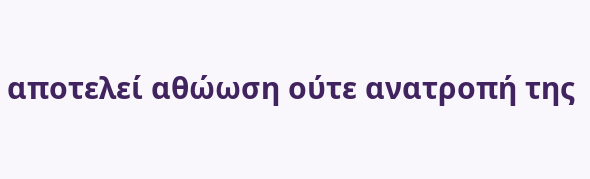αποτελεί αθώωση ούτε ανατροπή της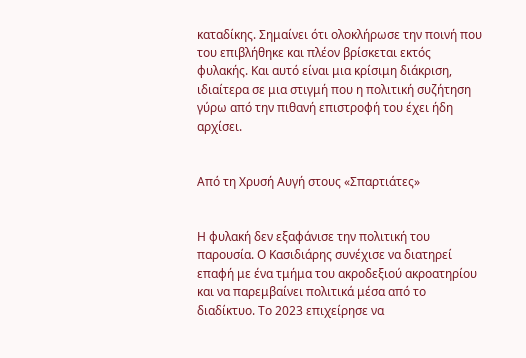καταδίκης. Σημαίνει ότι ολοκλήρωσε την ποινή που του επιβλήθηκε και πλέον βρίσκεται εκτός φυλακής. Και αυτό είναι μια κρίσιμη διάκριση, ιδιαίτερα σε μια στιγμή που η πολιτική συζήτηση γύρω από την πιθανή επιστροφή του έχει ήδη αρχίσει.


Από τη Χρυσή Αυγή στους «Σπαρτιάτες»


Η φυλακή δεν εξαφάνισε την πολιτική του παρουσία. Ο Κασιδιάρης συνέχισε να διατηρεί επαφή με ένα τμήμα του ακροδεξιού ακροατηρίου και να παρεμβαίνει πολιτικά μέσα από το διαδίκτυο. Το 2023 επιχείρησε να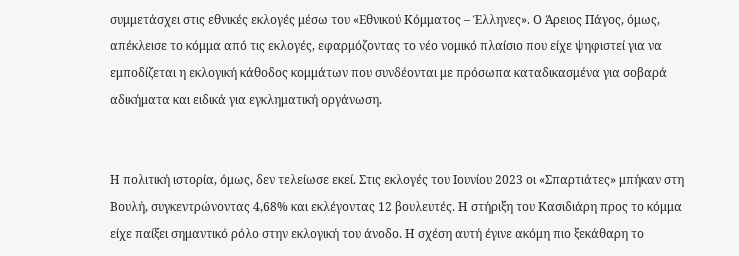συμμετάσχει στις εθνικές εκλογές μέσω του «Εθνικού Κόμματος – Έλληνες». Ο Άρειος Πάγος, όμως, απέκλεισε το κόμμα από τις εκλογές, εφαρμόζοντας το νέο νομικό πλαίσιο που είχε ψηφιστεί για να εμποδίζεται η εκλογική κάθοδος κομμάτων που συνδέονται με πρόσωπα καταδικασμένα για σοβαρά αδικήματα και ειδικά για εγκληματική οργάνωση.


Η πολιτική ιστορία, όμως, δεν τελείωσε εκεί. Στις εκλογές του Ιουνίου 2023 οι «Σπαρτιάτες» μπήκαν στη Βουλή, συγκεντρώνοντας 4,68% και εκλέγοντας 12 βουλευτές. Η στήριξη του Κασιδιάρη προς το κόμμα είχε παίξει σημαντικό ρόλο στην εκλογική του άνοδο. Η σχέση αυτή έγινε ακόμη πιο ξεκάθαρη το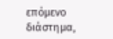επόμενο διάστημα,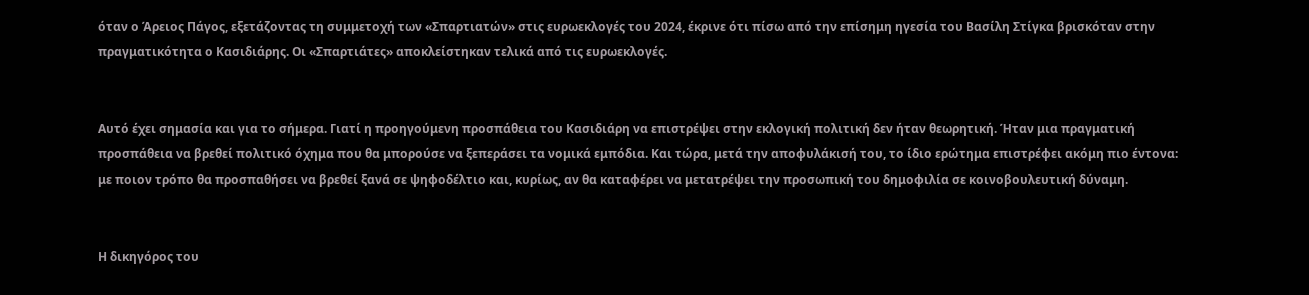όταν ο Άρειος Πάγος, εξετάζοντας τη συμμετοχή των «Σπαρτιατών» στις ευρωεκλογές του 2024, έκρινε ότι πίσω από την επίσημη ηγεσία του Βασίλη Στίγκα βρισκόταν στην πραγματικότητα ο Κασιδιάρης. Οι «Σπαρτιάτες» αποκλείστηκαν τελικά από τις ευρωεκλογές.


Αυτό έχει σημασία και για το σήμερα. Γιατί η προηγούμενη προσπάθεια του Κασιδιάρη να επιστρέψει στην εκλογική πολιτική δεν ήταν θεωρητική. Ήταν μια πραγματική προσπάθεια να βρεθεί πολιτικό όχημα που θα μπορούσε να ξεπεράσει τα νομικά εμπόδια. Και τώρα, μετά την αποφυλάκισή του, το ίδιο ερώτημα επιστρέφει ακόμη πιο έντονα: με ποιον τρόπο θα προσπαθήσει να βρεθεί ξανά σε ψηφοδέλτιο και, κυρίως, αν θα καταφέρει να μετατρέψει την προσωπική του δημοφιλία σε κοινοβουλευτική δύναμη.


Η δικηγόρος του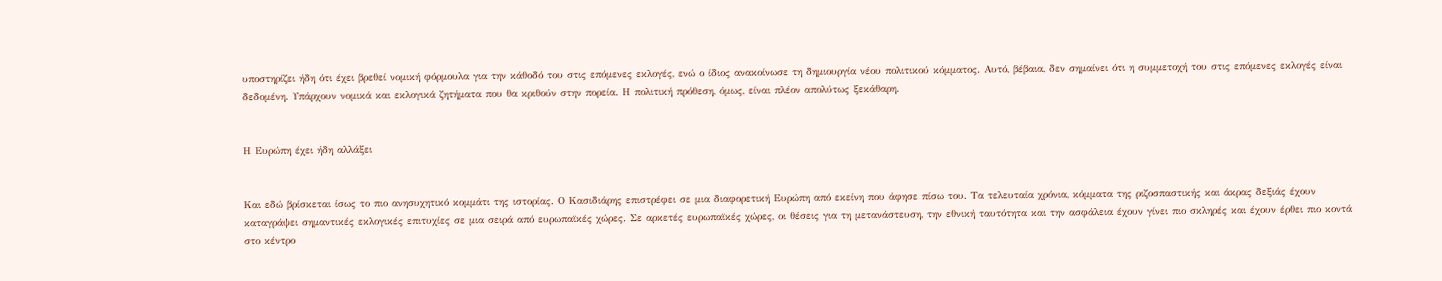υποστηρίζει ήδη ότι έχει βρεθεί νομική φόρμουλα για την κάθοδό του στις επόμενες εκλογές, ενώ ο ίδιος ανακοίνωσε τη δημιουργία νέου πολιτικού κόμματος. Αυτό, βέβαια, δεν σημαίνει ότι η συμμετοχή του στις επόμενες εκλογές είναι δεδομένη. Υπάρχουν νομικά και εκλογικά ζητήματα που θα κριθούν στην πορεία. Η πολιτική πρόθεση, όμως, είναι πλέον απολύτως ξεκάθαρη.


Η Ευρώπη έχει ήδη αλλάξει


Και εδώ βρίσκεται ίσως το πιο ανησυχητικό κομμάτι της ιστορίας. Ο Κασιδιάρης επιστρέφει σε μια διαφορετική Ευρώπη από εκείνη που άφησε πίσω του. Τα τελευταία χρόνια, κόμματα της ριζοσπαστικής και άκρας δεξιάς έχουν καταγράψει σημαντικές εκλογικές επιτυχίες σε μια σειρά από ευρωπαϊκές χώρες. Σε αρκετές ευρωπαϊκές χώρες, οι θέσεις για τη μετανάστευση, την εθνική ταυτότητα και την ασφάλεια έχουν γίνει πιο σκληρές και έχουν έρθει πιο κοντά στο κέντρο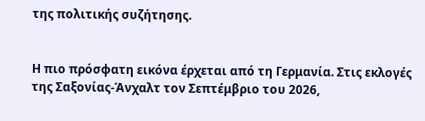της πολιτικής συζήτησης.


Η πιο πρόσφατη εικόνα έρχεται από τη Γερμανία. Στις εκλογές της Σαξονίας-Άνχαλτ τον Σεπτέμβριο του 2026,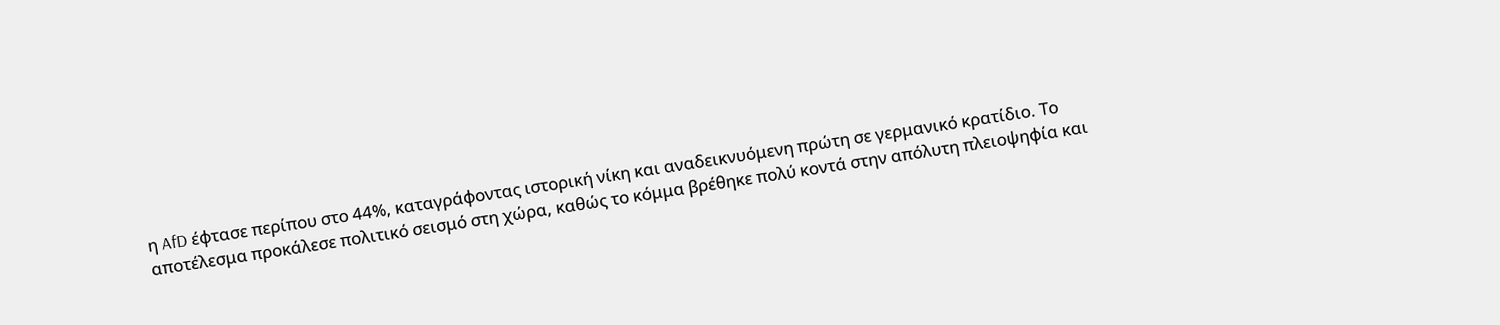η AfD έφτασε περίπου στο 44%, καταγράφοντας ιστορική νίκη και αναδεικνυόμενη πρώτη σε γερμανικό κρατίδιο. Το αποτέλεσμα προκάλεσε πολιτικό σεισμό στη χώρα, καθώς το κόμμα βρέθηκε πολύ κοντά στην απόλυτη πλειοψηφία και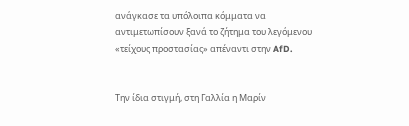ανάγκασε τα υπόλοιπα κόμματα να αντιμετωπίσουν ξανά το ζήτημα του λεγόμενου «τείχους προστασίας» απέναντι στην AfD.


Την ίδια στιγμή, στη Γαλλία η Μαρίν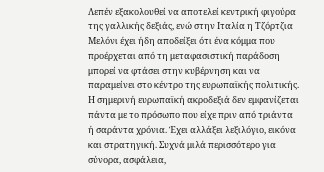Λεπέν εξακολουθεί να αποτελεί κεντρική φιγούρα της γαλλικής δεξιάς, ενώ στην Ιταλία η Τζόρτζια Μελόνι έχει ήδη αποδείξει ότι ένα κόμμα που προέρχεται από τη μεταφασιστική παράδοση μπορεί να φτάσει στην κυβέρνηση και να παραμείνει στο κέντρο της ευρωπαϊκής πολιτικής. Η σημερινή ευρωπαϊκή ακροδεξιά δεν εμφανίζεται πάντα με το πρόσωπο που είχε πριν από τριάντα ή σαράντα χρόνια. Έχει αλλάξει λεξιλόγιο, εικόνα και στρατηγική. Συχνά μιλά περισσότερο για σύνορα, ασφάλεια,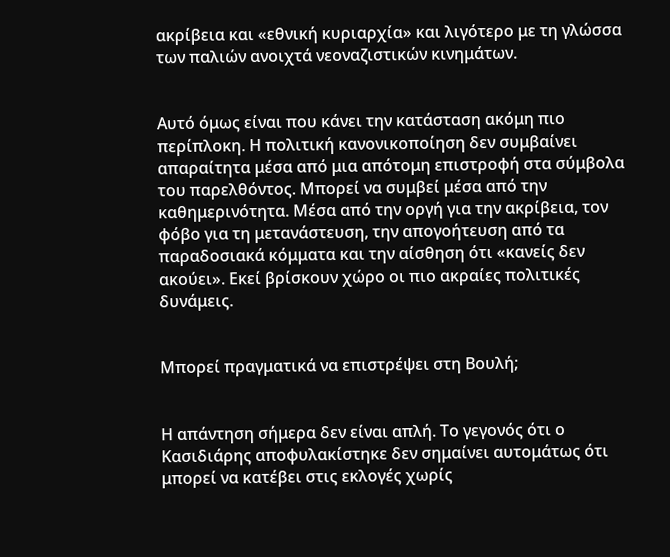ακρίβεια και «εθνική κυριαρχία» και λιγότερο με τη γλώσσα των παλιών ανοιχτά νεοναζιστικών κινημάτων.


Αυτό όμως είναι που κάνει την κατάσταση ακόμη πιο περίπλοκη. Η πολιτική κανονικοποίηση δεν συμβαίνει απαραίτητα μέσα από μια απότομη επιστροφή στα σύμβολα του παρελθόντος. Μπορεί να συμβεί μέσα από την καθημερινότητα. Μέσα από την οργή για την ακρίβεια, τον φόβο για τη μετανάστευση, την απογοήτευση από τα παραδοσιακά κόμματα και την αίσθηση ότι «κανείς δεν ακούει». Εκεί βρίσκουν χώρο οι πιο ακραίες πολιτικές δυνάμεις.


Μπορεί πραγματικά να επιστρέψει στη Βουλή;


Η απάντηση σήμερα δεν είναι απλή. Το γεγονός ότι ο Κασιδιάρης αποφυλακίστηκε δεν σημαίνει αυτομάτως ότι μπορεί να κατέβει στις εκλογές χωρίς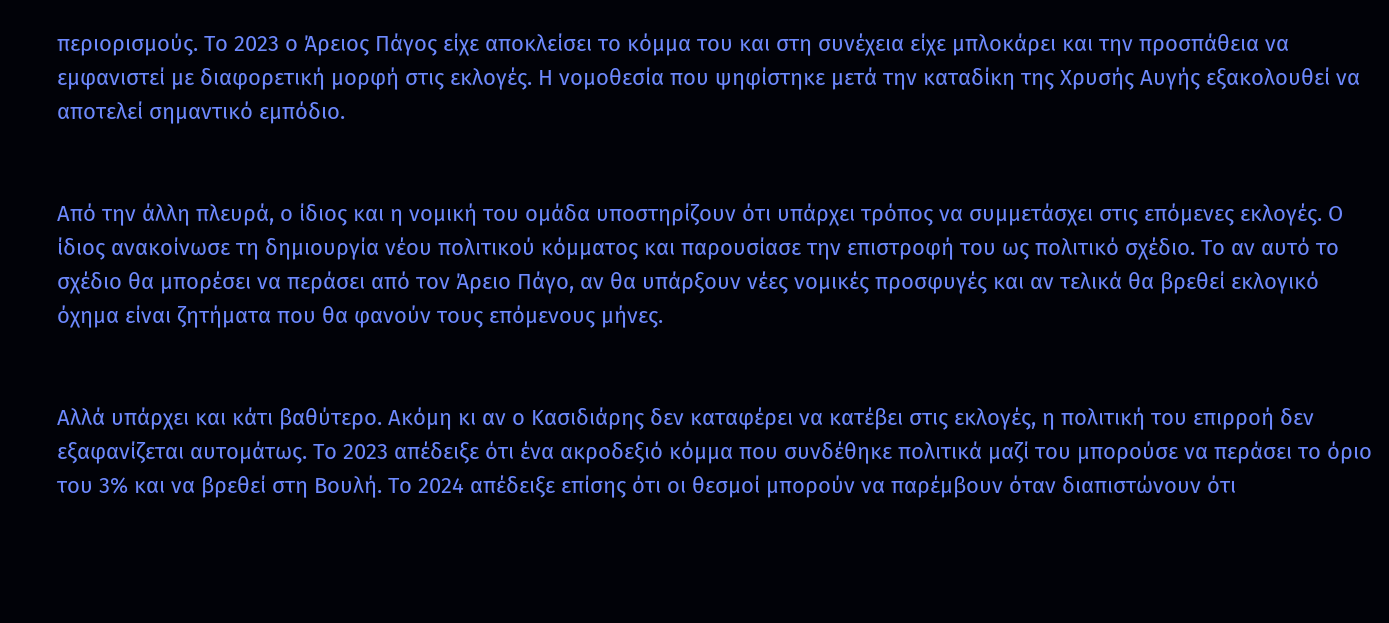περιορισμούς. Το 2023 ο Άρειος Πάγος είχε αποκλείσει το κόμμα του και στη συνέχεια είχε μπλοκάρει και την προσπάθεια να εμφανιστεί με διαφορετική μορφή στις εκλογές. Η νομοθεσία που ψηφίστηκε μετά την καταδίκη της Χρυσής Αυγής εξακολουθεί να αποτελεί σημαντικό εμπόδιο.


Από την άλλη πλευρά, ο ίδιος και η νομική του ομάδα υποστηρίζουν ότι υπάρχει τρόπος να συμμετάσχει στις επόμενες εκλογές. Ο ίδιος ανακοίνωσε τη δημιουργία νέου πολιτικού κόμματος και παρουσίασε την επιστροφή του ως πολιτικό σχέδιο. Το αν αυτό το σχέδιο θα μπορέσει να περάσει από τον Άρειο Πάγο, αν θα υπάρξουν νέες νομικές προσφυγές και αν τελικά θα βρεθεί εκλογικό όχημα είναι ζητήματα που θα φανούν τους επόμενους μήνες.


Αλλά υπάρχει και κάτι βαθύτερο. Ακόμη κι αν ο Κασιδιάρης δεν καταφέρει να κατέβει στις εκλογές, η πολιτική του επιρροή δεν εξαφανίζεται αυτομάτως. Το 2023 απέδειξε ότι ένα ακροδεξιό κόμμα που συνδέθηκε πολιτικά μαζί του μπορούσε να περάσει το όριο του 3% και να βρεθεί στη Βουλή. Το 2024 απέδειξε επίσης ότι οι θεσμοί μπορούν να παρέμβουν όταν διαπιστώνουν ότι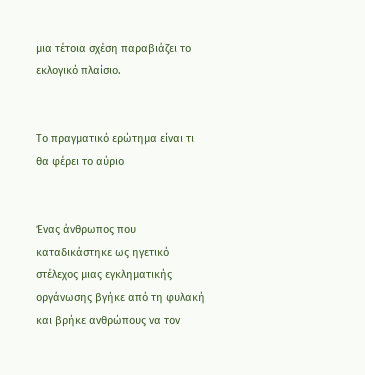μια τέτοια σχέση παραβιάζει το εκλογικό πλαίσιο.


Το πραγματικό ερώτημα είναι τι θα φέρει το αύριο


Ένας άνθρωπος που καταδικάστηκε ως ηγετικό στέλεχος μιας εγκληματικής οργάνωσης βγήκε από τη φυλακή και βρήκε ανθρώπους να τον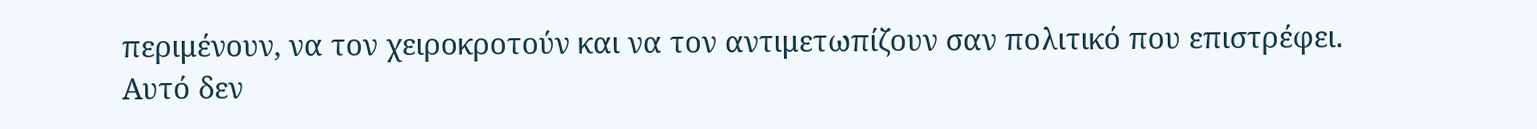περιμένουν, να τον χειροκροτούν και να τον αντιμετωπίζουν σαν πολιτικό που επιστρέφει. Αυτό δεν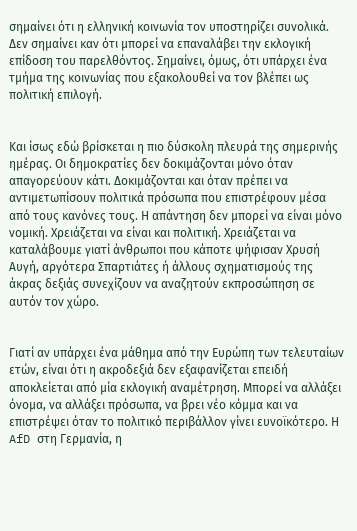σημαίνει ότι η ελληνική κοινωνία τον υποστηρίζει συνολικά. Δεν σημαίνει καν ότι μπορεί να επαναλάβει την εκλογική επίδοση του παρελθόντος. Σημαίνει, όμως, ότι υπάρχει ένα τμήμα της κοινωνίας που εξακολουθεί να τον βλέπει ως πολιτική επιλογή.


Και ίσως εδώ βρίσκεται η πιο δύσκολη πλευρά της σημερινής ημέρας. Οι δημοκρατίες δεν δοκιμάζονται μόνο όταν απαγορεύουν κάτι. Δοκιμάζονται και όταν πρέπει να αντιμετωπίσουν πολιτικά πρόσωπα που επιστρέφουν μέσα από τους κανόνες τους. Η απάντηση δεν μπορεί να είναι μόνο νομική. Χρειάζεται να είναι και πολιτική. Χρειάζεται να καταλάβουμε γιατί άνθρωποι που κάποτε ψήφισαν Χρυσή Αυγή, αργότερα Σπαρτιάτες ή άλλους σχηματισμούς της άκρας δεξιάς συνεχίζουν να αναζητούν εκπροσώπηση σε αυτόν τον χώρο.


Γιατί αν υπάρχει ένα μάθημα από την Ευρώπη των τελευταίων ετών, είναι ότι η ακροδεξιά δεν εξαφανίζεται επειδή αποκλείεται από μία εκλογική αναμέτρηση. Μπορεί να αλλάξει όνομα, να αλλάξει πρόσωπα, να βρει νέο κόμμα και να επιστρέψει όταν το πολιτικό περιβάλλον γίνει ευνοϊκότερο. Η AfD στη Γερμανία, η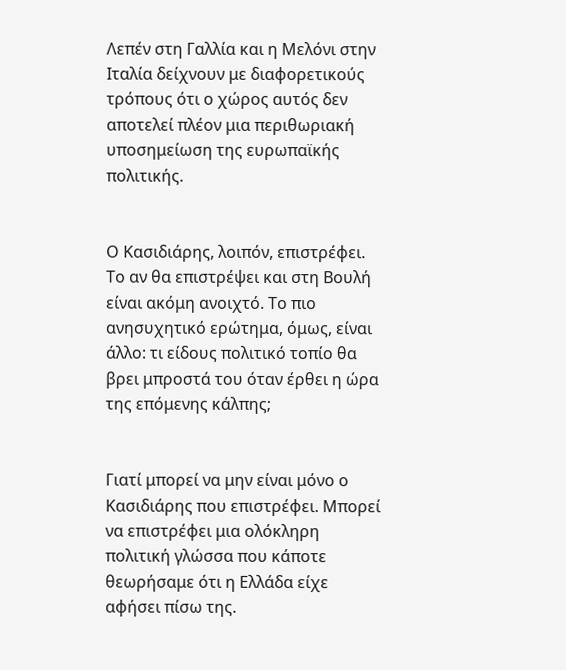Λεπέν στη Γαλλία και η Μελόνι στην Ιταλία δείχνουν με διαφορετικούς τρόπους ότι ο χώρος αυτός δεν αποτελεί πλέον μια περιθωριακή υποσημείωση της ευρωπαϊκής πολιτικής.


Ο Κασιδιάρης, λοιπόν, επιστρέφει. Το αν θα επιστρέψει και στη Βουλή είναι ακόμη ανοιχτό. Το πιο ανησυχητικό ερώτημα, όμως, είναι άλλο: τι είδους πολιτικό τοπίο θα βρει μπροστά του όταν έρθει η ώρα της επόμενης κάλπης;


Γιατί μπορεί να μην είναι μόνο ο Κασιδιάρης που επιστρέφει. Μπορεί να επιστρέφει μια ολόκληρη πολιτική γλώσσα που κάποτε θεωρήσαμε ότι η Ελλάδα είχε αφήσει πίσω της.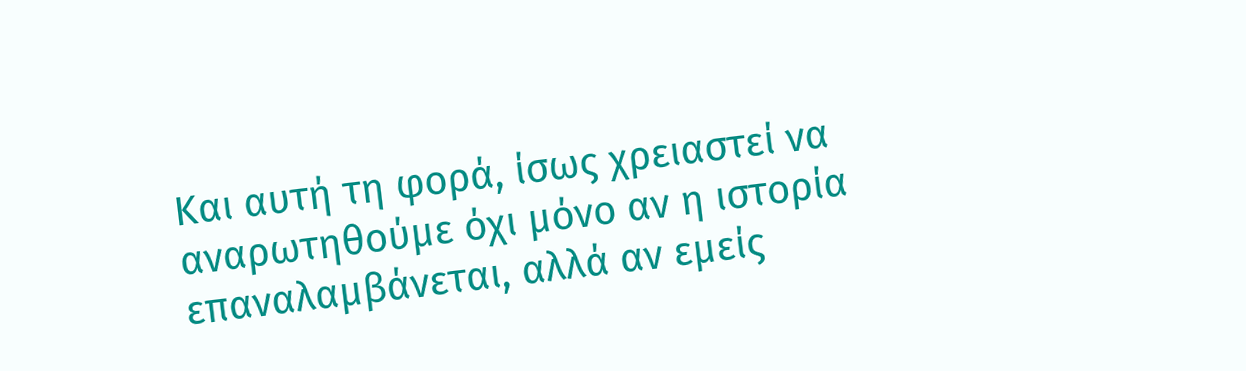Και αυτή τη φορά, ίσως χρειαστεί να αναρωτηθούμε όχι μόνο αν η ιστορία επαναλαμβάνεται, αλλά αν εμείς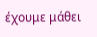έχουμε μάθει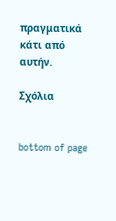πραγματικά κάτι από αυτήν.

Σχόλια


bottom of page